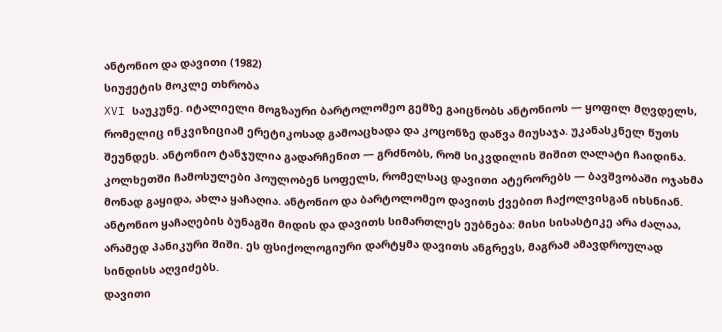ანტონიო და დავითი (1982)
სიუჟეტის მოკლე თხრობა
XVI საუკუნე. იტალიელი მოგზაური ბარტოლომეო გემზე გაიცნობს ანტონიოს — ყოფილ მღვდელს, რომელიც ინკვიზიციამ ერეტიკოსად გამოაცხადა და კოცონზე დაწვა მიუსაჯა. უკანასკნელ წუთს შეუნდეს. ანტონიო ტანჯულია გადარჩენით — გრძნობს, რომ სიკვდილის შიშით ღალატი ჩაიდინა.
კოლხეთში ჩამოსულები პოულობენ სოფელს, რომელსაც დავითი ატერორებს — ბავშვობაში ოჯახმა მონად გაყიდა, ახლა ყაჩაღია. ანტონიო და ბარტოლომეო დავითს ქვებით ჩაქოლვისგან იხსნიან.
ანტონიო ყაჩაღების ბუნაგში მიდის და დავითს სიმართლეს ეუბნება: მისი სისასტიკე არა ძალაა, არამედ პანიკური შიში. ეს ფსიქოლოგიური დარტყმა დავითს ანგრევს, მაგრამ ამავდროულად სინდისს აღვიძებს.
დავითი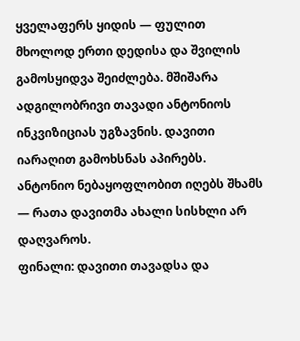ყველაფერს ყიდის — ფულით მხოლოდ ერთი დედისა და შვილის გამოსყიდვა შეიძლება. მშიშარა ადგილობრივი თავადი ანტონიოს ინკვიზიციას უგზავნის. დავითი იარაღით გამოხსნას აპირებს. ანტონიო ნებაყოფლობით იღებს შხამს — რათა დავითმა ახალი სისხლი არ დაღვაროს.
ფინალი: დავითი თავადსა და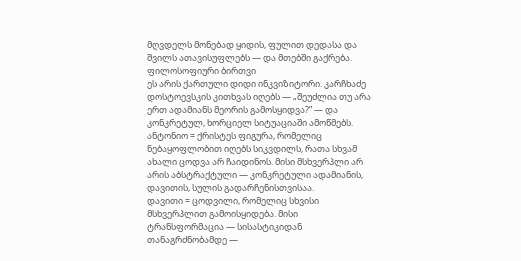მღვდელს მონებად ყიდის, ფულით დედასა და შვილს ათავისუფლებს — და მთებში გაქრება.
ფილოსოფიური ბირთვი
ეს არის ქართული დიდი ინკვიზიტორი. კარჩხაძე დოსტოევსკის კითხვას იღებს — „შეუძლია თუ არა ერთ ადამიანს მეორის გამოსყიდვა?” — და კონკრეტულ, ხორციელ სიტუაციაში ამოწმებს.
ანტონიო = ქრისტეს ფიგურა, რომელიც ნებაყოფლობით იღებს სიკვდილს, რათა სხვამ ახალი ცოდვა არ ჩაიდინოს. მისი მსხვერპლი არ არის აბსტრაქტული — კონკრეტული ადამიანის, დავითის, სულის გადარჩენისთვისაა.
დავითი = ცოდვილი, რომელიც სხვისი მსხვერპლით გამოისყიდება. მისი ტრანსფორმაცია — სისასტიკიდან თანაგრძნობამდე —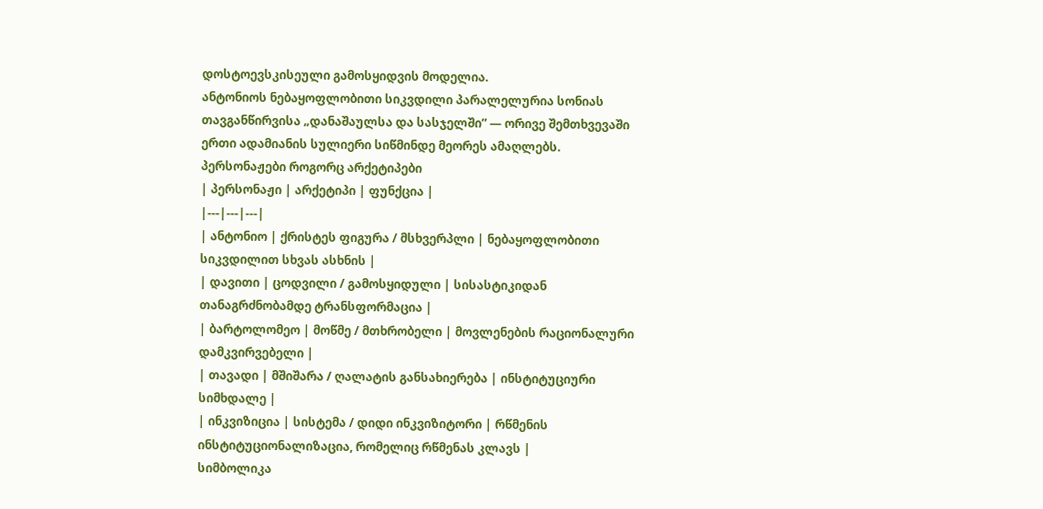დოსტოევსკისეული გამოსყიდვის მოდელია.
ანტონიოს ნებაყოფლობითი სიკვდილი პარალელურია სონიას თავგანწირვისა „დანაშაულსა და სასჯელში” — ორივე შემთხვევაში ერთი ადამიანის სულიერი სიწმინდე მეორეს ამაღლებს.
პერსონაჟები როგორც არქეტიპები
| პერსონაჟი | არქეტიპი | ფუნქცია |
|---|---|---|
| ანტონიო | ქრისტეს ფიგურა / მსხვერპლი | ნებაყოფლობითი სიკვდილით სხვას ასხნის |
| დავითი | ცოდვილი / გამოსყიდული | სისასტიკიდან თანაგრძნობამდე ტრანსფორმაცია |
| ბარტოლომეო | მოწმე / მთხრობელი | მოვლენების რაციონალური დამკვირვებელი |
| თავადი | მშიშარა / ღალატის განსახიერება | ინსტიტუციური სიმხდალე |
| ინკვიზიცია | სისტემა / დიდი ინკვიზიტორი | რწმენის ინსტიტუციონალიზაცია, რომელიც რწმენას კლავს |
სიმბოლიკა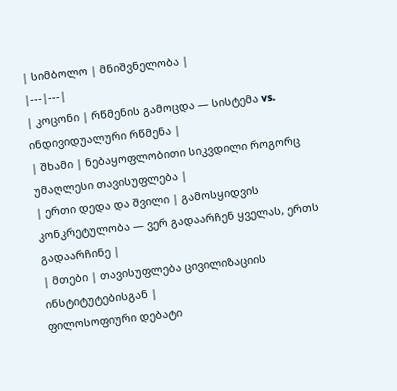| სიმბოლო | მნიშვნელობა |
|---|---|
| კოცონი | რწმენის გამოცდა — სისტემა vs. ინდივიდუალური რწმენა |
| შხამი | ნებაყოფლობითი სიკვდილი როგორც უმაღლესი თავისუფლება |
| ერთი დედა და შვილი | გამოსყიდვის კონკრეტულობა — ვერ გადაარჩენ ყველას, ერთს გადაარჩინე |
| მთები | თავისუფლება ცივილიზაციის ინსტიტუტებისგან |
ფილოსოფიური დებატი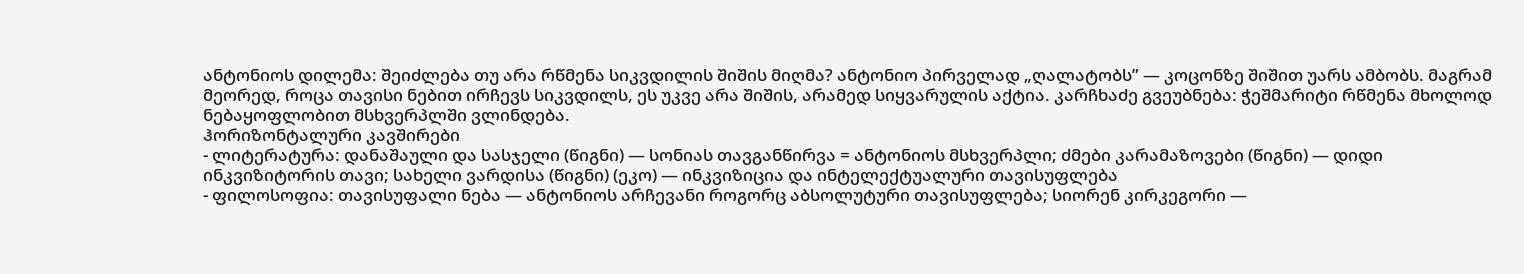ანტონიოს დილემა: შეიძლება თუ არა რწმენა სიკვდილის შიშის მიღმა? ანტონიო პირველად „ღალატობს” — კოცონზე შიშით უარს ამბობს. მაგრამ მეორედ, როცა თავისი ნებით ირჩევს სიკვდილს, ეს უკვე არა შიშის, არამედ სიყვარულის აქტია. კარჩხაძე გვეუბნება: ჭეშმარიტი რწმენა მხოლოდ ნებაყოფლობით მსხვერპლში ვლინდება.
ჰორიზონტალური კავშირები
- ლიტერატურა: დანაშაული და სასჯელი (წიგნი) — სონიას თავგანწირვა = ანტონიოს მსხვერპლი; ძმები კარამაზოვები (წიგნი) — დიდი ინკვიზიტორის თავი; სახელი ვარდისა (წიგნი) (ეკო) — ინკვიზიცია და ინტელექტუალური თავისუფლება
- ფილოსოფია: თავისუფალი ნება — ანტონიოს არჩევანი როგორც აბსოლუტური თავისუფლება; სიორენ კირკეგორი —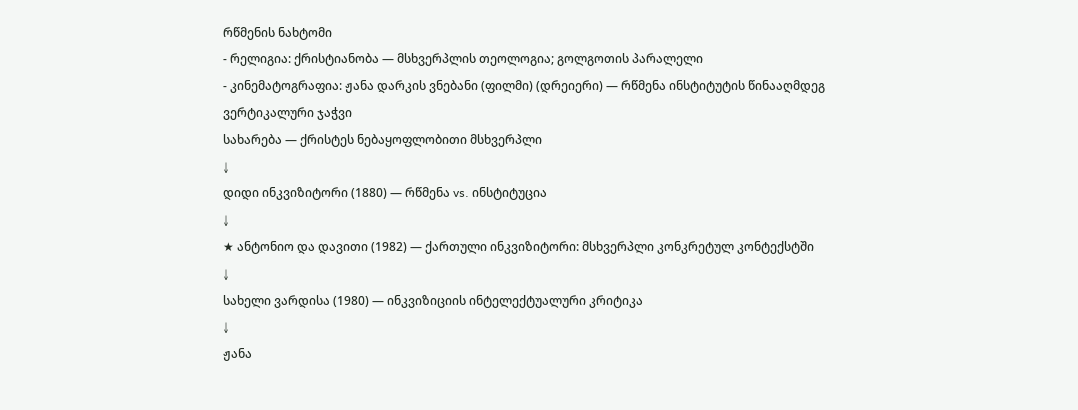რწმენის ნახტომი
- რელიგია: ქრისტიანობა — მსხვერპლის თეოლოგია; გოლგოთის პარალელი
- კინემატოგრაფია: ჟანა დარკის ვნებანი (ფილმი) (დრეიერი) — რწმენა ინსტიტუტის წინააღმდეგ
ვერტიკალური ჯაჭვი
სახარება — ქრისტეს ნებაყოფლობითი მსხვერპლი
↓
დიდი ინკვიზიტორი (1880) — რწმენა vs. ინსტიტუცია
↓
★ ანტონიო და დავითი (1982) — ქართული ინკვიზიტორი: მსხვერპლი კონკრეტულ კონტექსტში
↓
სახელი ვარდისა (1980) — ინკვიზიციის ინტელექტუალური კრიტიკა
↓
ჟანა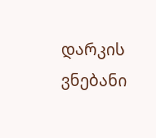დარკის ვნებანი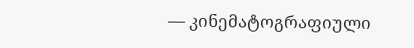— კინემატოგრაფიული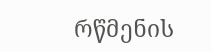რწმენის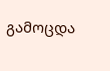გამოცდა